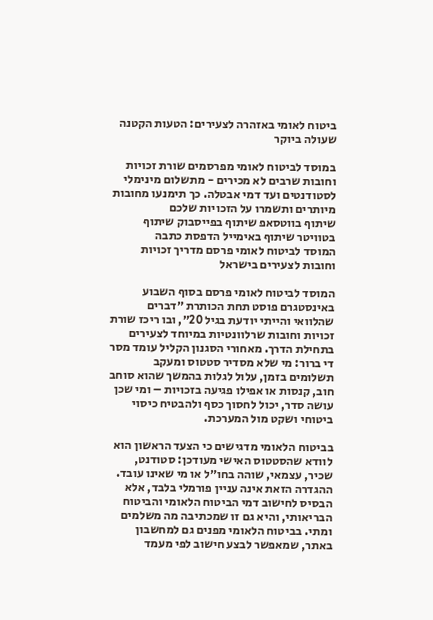ביטוח לאומי באזהרה לצעירים: הטעות הקטנה שעולה ביוקר

במוסד לביטוח לאומי מפרסמים שורת זכויות וחובות שרבים לא מכירים - מתשלום מינימלי לסטודנטים ועד דמי אבטלה. כך תימנעו מחובות מיותרים ותשמרו על הזכויות שלכם
שיתוף בווטסאפ שיתוף בפייסבוק שיתוף בטוויטר שיתוף באימייל הדפסת כתבה
המוסד לביטוח לאומי פרסם מדריך זכויות וחובות לצעירים בישראל

המוסד לביטוח לאומי פרסם בסוף השבוע באינסטגרם פוסט תחת הכותרת ״דברים שהלוואי והייתי יודעת בגיל 20״, ובו ריכז שורת זכויות וחובות שרלוונטיות במיוחד לצעירים בתחילת הדרך. מאחורי הסגנון הקליל עומד מסר די ברור: מי שלא מסדיר סטטוס ומעקב תשלומים בזמן, עלול לגלות בהמשך שהוא סוחב חוב, קנסות או אפילו פגיעה בזכויות – ומי שכן עושה סדר, יכול לחסוך כסף ולהבטיח כיסוי ביטוחי ושקט מול המערכת.

בביטוח הלאומי מדגישים כי הצעד הראשון הוא לוודא שהסטטוס האישי מעודכן: סטודנט, שכיר, עצמאי, שוהה בחו״ל או מי שאינו עובד. ההגדרה הזאת אינה עניין פורמלי בלבד, אלא הבסיס לחישוב דמי הביטוח הלאומי והביטוח הבריאותי, והיא גם זו שמכתיבה מה משלמים ומתי. בביטוח הלאומי מפנים גם למחשבון באתר, שמאפשר לבצע חישוב לפי מעמד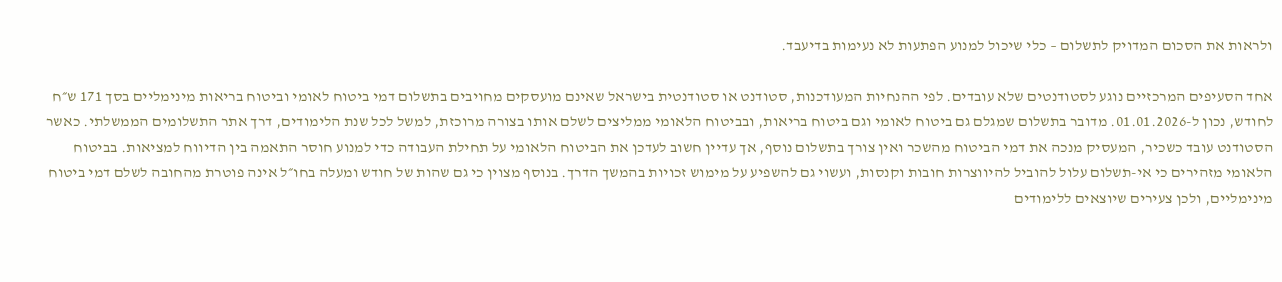ולראות את הסכום המדויק לתשלום – כלי שיכול למנוע הפתעות לא נעימות בדיעבד.

אחד הסעיפים המרכזיים נוגע לסטודנטים שלא עובדים. לפי ההנחיות המעודכנות, סטודנט או סטודנטית בישראל שאינם מועסקים מחויבים בתשלום דמי ביטוח לאומי וביטוח בריאות מינימליים בסך 171 ש״ח לחודש, נכון ל-01.01.2026. מדובר בתשלום שמגלם גם ביטוח לאומי וגם ביטוח בריאות, ובביטוח הלאומי ממליצים לשלם אותו בצורה מרוכזת, למשל לכל שנת הלימודים, דרך אתר התשלומים הממשלתי. כאשר הסטודנט עובד כשכיר, המעסיק מנכה את דמי הביטוח מהשכר ואין צורך בתשלום נוסף, אך עדיין חשוב לעדכן את הביטוח הלאומי על תחילת העבודה כדי למנוע חוסר התאמה בין הדיווח למציאות. בביטוח הלאומי מזהירים כי אי-תשלום עלול להוביל להיווצרות חובות וקנסות, ועשוי גם להשפיע על מימוש זכויות בהמשך הדרך. בנוסף מצוין כי גם שהות של חודש ומעלה בחו״ל אינה פוטרת מהחובה לשלם דמי ביטוח מינימליים, ולכן צעירים שיוצאים ללימודים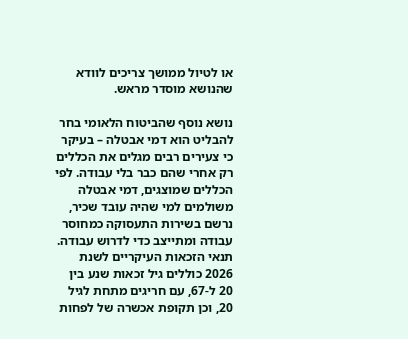או לטיול ממושך צריכים לוודא שהנושא מוסדר מראש.

נושא נוסף שהביטוח הלאומי בחר להבליט הוא דמי אבטלה – בעיקר כי צעירים רבים מגלים את הכללים רק אחרי שהם כבר בלי עבודה. לפי הכללים שמוצגים, דמי אבטלה משולמים למי שהיה עובד שכיר, נרשם בשירות התעסוקה כמחוסר עבודה ומתייצב כדי לדרוש עבודה. תנאי הזכאות העיקריים לשנת 2026 כוללים גיל זכאות שנע בין 20 ל-67, עם חריגים מתחת לגיל 20, וכן תקופת אכשרה של לפחות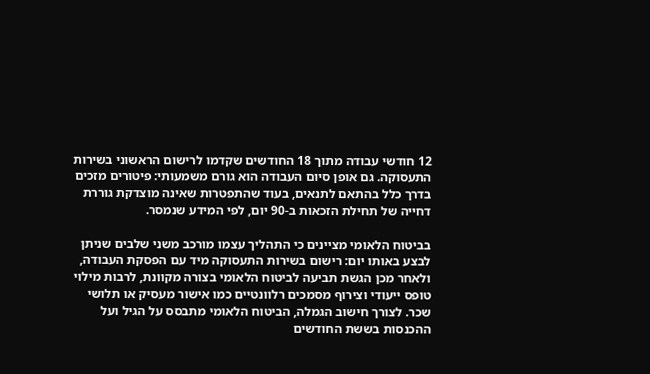12 חודשי עבודה מתוך 18 החודשים שקדמו לרישום הראשוני בשירות התעסוקה. גם אופן סיום העבודה הוא גורם משמעותי: פיטורים מזכים בדרך כלל בהתאם לתנאים, בעוד שהתפטרות שאינה מוצדקת גוררת דחייה של תחילת הזכאות ב-90 יום, לפי המידע שנמסר.

בביטוח הלאומי מציינים כי התהליך עצמו מורכב משני שלבים שניתן לבצע באותו יום: רישום בשירות התעסוקה מיד עם הפסקת העבודה, ולאחר מכן הגשת תביעה לביטוח הלאומי בצורה מקוונת, לרבות מילוי טופס ייעודי וצירוף מסמכים רלוונטיים כמו אישור מעסיק או תלושי שכר. לצורך חישוב הגמלה, הביטוח הלאומי מתבסס על הגיל ועל ההכנסות בששת החודשים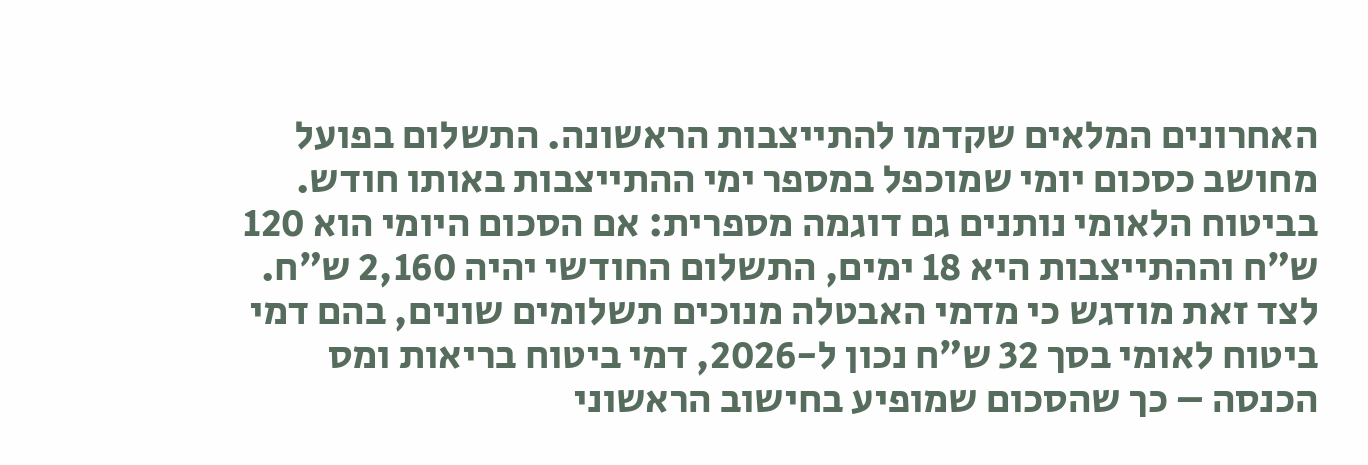האחרונים המלאים שקדמו להתייצבות הראשונה. התשלום בפועל מחושב כסכום יומי שמוכפל במספר ימי ההתייצבות באותו חודש. בביטוח הלאומי נותנים גם דוגמה מספרית: אם הסכום היומי הוא 120 ש״ח וההתייצבות היא 18 ימים, התשלום החודשי יהיה 2,160 ש״ח. לצד זאת מודגש כי מדמי האבטלה מנוכים תשלומים שונים, בהם דמי ביטוח לאומי בסך 32 ש״ח נכון ל-2026, דמי ביטוח בריאות ומס הכנסה – כך שהסכום שמופיע בחישוב הראשוני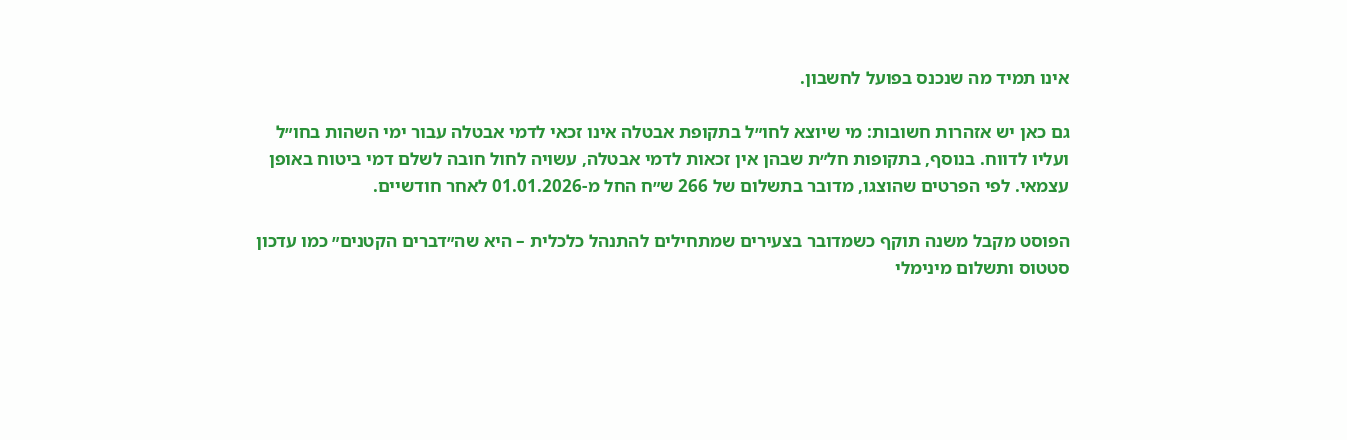אינו תמיד מה שנכנס בפועל לחשבון.

גם כאן יש אזהרות חשובות: מי שיוצא לחו״ל בתקופת אבטלה אינו זכאי לדמי אבטלה עבור ימי השהות בחו״ל ועליו לדווח. בנוסף, בתקופות חל״ת שבהן אין זכאות לדמי אבטלה, עשויה לחול חובה לשלם דמי ביטוח באופן עצמאי. לפי הפרטים שהוצגו, מדובר בתשלום של 266 ש״ח החל מ-01.01.2026 לאחר חודשיים.

הפוסט מקבל משנה תוקף כשמדובר בצעירים שמתחילים להתנהל כלכלית – היא שה״דברים הקטנים״ כמו עדכון סטטוס ותשלום מינימלי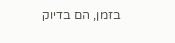בזמן, הם בדיוק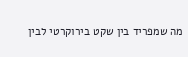מה שמפריד בין שקט בירוקרטי לבין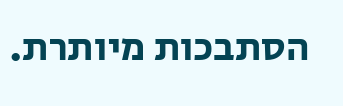הסתבכות מיותרת.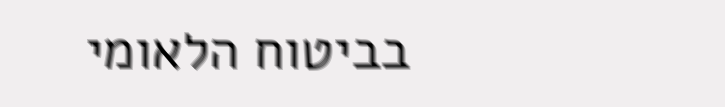בביטוח הלאומי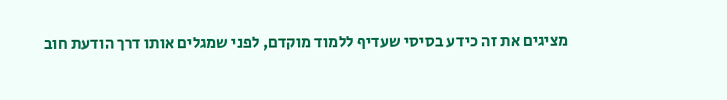מציגים את זה כידע בסיסי שעדיף ללמוד מוקדם, לפני שמגלים אותו דרך הודעת חוב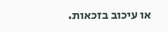או עיכוב בזכאות.